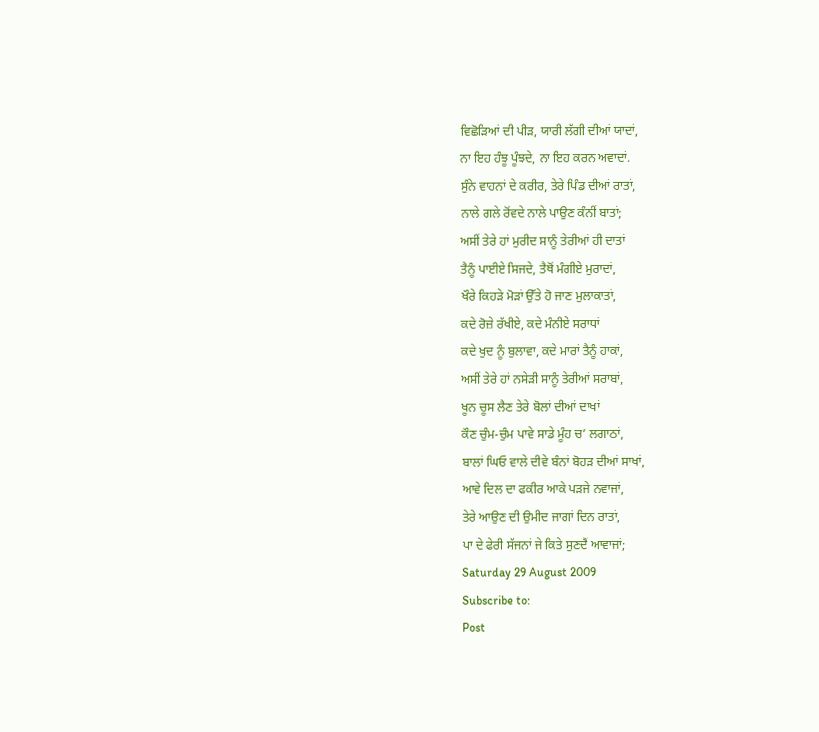ਵਿਛੋੜਿਆਂ ਦੀ ਪੀੜ, ਯਾਰੀ ਲੱਗੀ ਦੀਆਂ ਯਾਦਾਂ,
ਨਾ ਇਹ ਹੰਝੂ ਪੂੰਝਦੇ, ਨਾ ਇਹ ਕਰਨ ਅਵਾਦਾਂ.
ਸੁੰਨੇ ਵਾਹਨਾਂ ਦੇ ਕਰੀਰ, ਤੇਰੇ ਪਿੰਡ ਦੀਆਂ ਰਾਤਾਂ,
ਨਾਲੇ ਗਲੇ ਰੋਂਵਦੇ ਨਾਲੇ ਪਾਉਣ ਕੰਨੀਂ ਬਾਤਾਂ;
ਅਸੀਂ ਤੇਰੇ ਹਾਂ ਮੁਰੀਦ ਸਾਨੂੰ ਤੇਰੀਆਂ ਹੀ ਦਾਤਾਂ
ਤੈਨੂੰ ਪਾਈਏ ਸਿਜਦੇ, ਤੈਥੋਂ ਮੰਗੀਏ ਮੁਰਾਦਾਂ,
ਖੌਰੇ ਕਿਹੜੇ ਮੋੜਾਂ ਉੱਤੇ ਹੋ ਜਾਣ ਮੁਲਾਕਾਤਾਂ,
ਕਦੇ ਰੋਜ਼ੇ ਰੱਖੀਏ, ਕਦੇ ਮੰਨੀਏ ਸਰਾਧਾਂ
ਕਦੇ ਖੁਦ ਨੂੰ ਬੁਲਾਵਾ, ਕਦੇ ਮਾਰਾਂ ਤੈਨੂੰ ਹਾਕਾਂ,
ਅਸੀਂ ਤੇਰੇ ਹਾਂ ਨਸੇੜੀ ਸਾਨੂੰ ਤੇਰੀਆਂ ਸਰਾਬਾਂ,
ਖੂਨ ਚੂਸ ਲੈਣ ਤੇਰੇ ਬੋਲਾਂ ਦੀਆਂ ਦਾਖਾਂ
ਕੌਣ ਚੁੰਮ-ਚੁੰਮ ਪਾਵੇ ਸਾਡੇ ਮੂੰਹ ਚ’ ਲਗਾਠਾਂ,
ਬਾਲਾਂ ਘਿਓ ਵਾਲੇ ਦੀਵੇ ਬੰਨਾਂ ਬੋਹੜ ਦੀਆਂ ਸਾਖਾਂ,
ਆਵੇ ਦਿਲ ਦਾ ਫਕੀਰ ਆਕੇ ਪੜਜੇ ਨਵਾਜਾਂ,
ਤੇਰੇ ਆਉਣ ਦੀ ਉਮੀਦ ਜਾਗਾਂ ਦਿਨ ਰਾਤਾਂ,
ਪਾ ਦੇ ਫੇਰੀ ਸੱਜਨਾਂ ਜੇ ਕਿਤੇ ਸੁਣਦੈਂ ਆਵਾਜਾਂ;
Saturday 29 August 2009
Subscribe to:
Post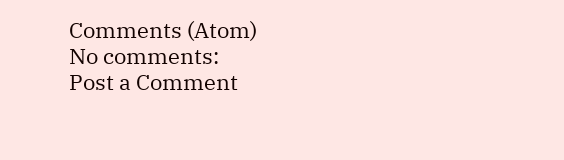Comments (Atom)
No comments:
Post a Comment